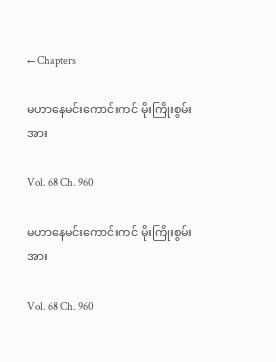← Chapters

မဟာနေမင်းကောင်းကင် မိုးကြိုးစွမ်းအား

Vol. 68 Ch. 960

မဟာနေမင်းကောင်းကင် မိုးကြိုးစွမ်းအား

Vol. 68 Ch. 960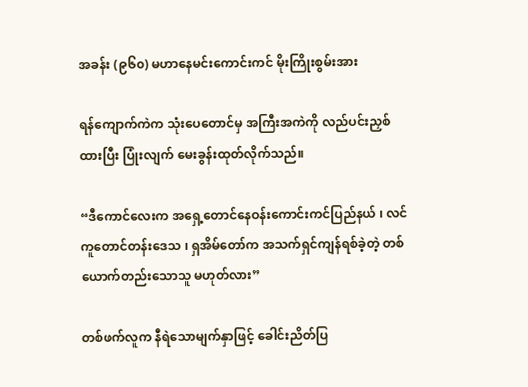အခန်း (၉၆၀) မဟာနေမင်းကောင်းကင် မိုးကြိုးစွမ်းအား

ရန်ကျောက်ကဲက သုံးပေတောင်မှ အကြီးအကဲကို လည်ပင်းညှစ်ထားပြီး ပြုံးလျက် မေးခွန်းထုတ်လိုက်သည်။

“ဒီကောင်လေးက အရှေ့တောင်နေဝန်းကောင်းကင်ပြည်နယ် ၊ လင်ကူတောင်တန်းဒေသ ၊ ရှအိမ်တော်က အသက်ရှင်ကျန်ရစ်ခဲ့တဲ့ တစ်ယောက်တည်းသောသူ မဟုတ်လား”

တစ်ဖက်လူက နီရဲသောမျက်နှာဖြင့် ခေါင်းညိတ်ပြ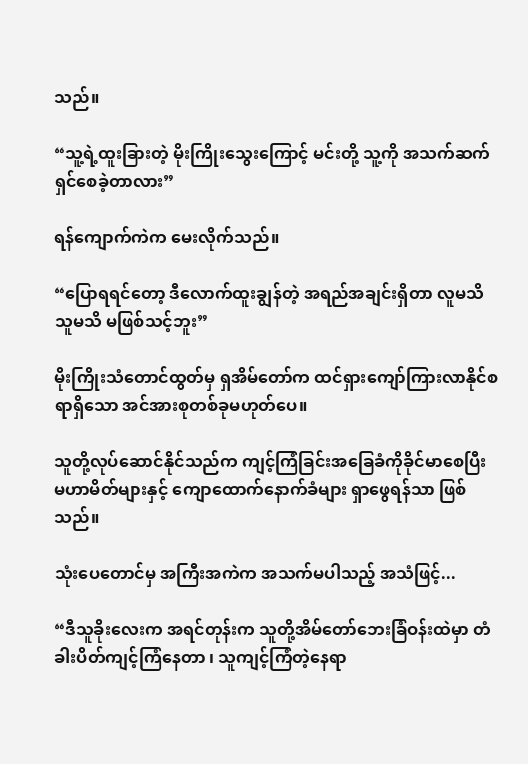သည်။

“သူ့ရဲ့ထူးခြားတဲ့ မိုးကြိုးသွေးကြောင့် မင်းတို့ သူ့ကို အသက်ဆက်ရှင်စေခဲ့တာလား”

ရန်ကျောက်ကဲက မေးလိုက်သည်။

“ပြောရရင်တော့ ဒီလောက်ထူးချွန်တဲ့ အရည်အချင်းရှိတာ လူမသိသူမသိ မဖြစ်သင့်ဘူး”

မိုးကြိုးသံတောင်ထွတ်မှ ရှအိမ်‌တော်က ထင်ရှားကျော်ကြားလာနိုင်စရာရှိသော အင်အားစုတစ်ခုမဟုတ်ပေ။

သူတို့လုပ်ဆောင်နိုင်သည်က ကျင့်ကြံခြင်းအခြေခံကိုခိုင်မာစေပြီး မဟာမိတ်များနှင့် ကျောထောက်နောက်ခံများ ရှာဖွေရန်သာ ဖြစ်သည်။

သုံးပေတောင်မှ အကြီးအကဲက အသက်မပါသည့် အသံဖြင့်...

“ဒီသူခိုးလေးက အရင်တုန်းက သူတို့အိမ်တော်ဘေးခြံဝန်းထဲမှာ တံခါးပိတ်ကျင့်ကြံနေတာ ၊ သူကျင့်ကြံတဲ့နေရာ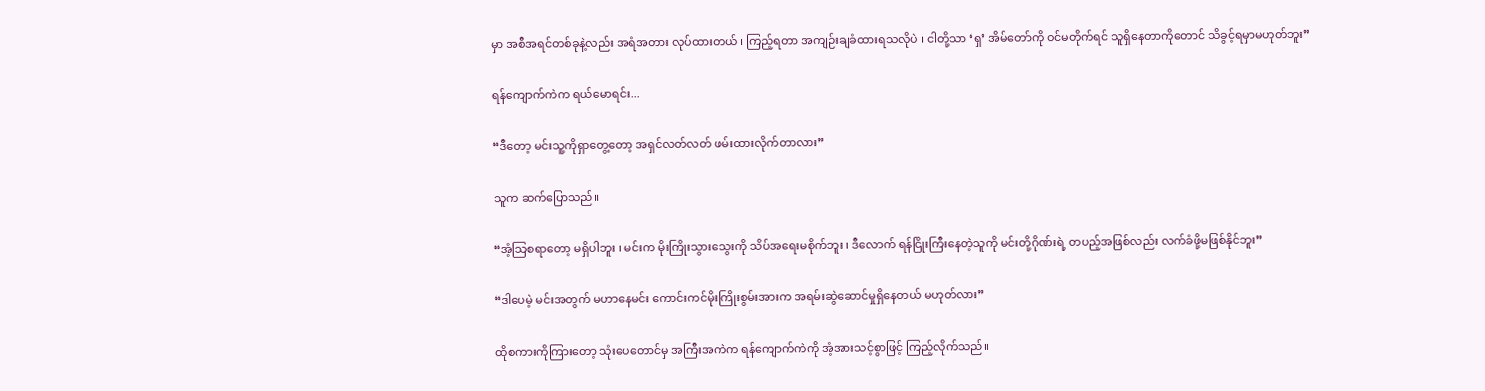မှာ အစီအရင်တစ်ခုနဲ့လည်း အရံအတား လုပ်ထားတယ် ၊ ကြည့်ရတာ အကျဉ်းချခံထားရသလိုပဲ ၊ ငါတို့သာ ‘ရှ’ အိမ်တော်ကို ဝင်မတိုက်ရင် သူရှိနေတာကိုတောင် သိခွင့်ရမှာမဟုတ်ဘူး”

ရန်ကျောက်ကဲက ရယ်မောရင်း...

“ဒီတော့ မင်းသူ့ကိုရှာတွေ့တော့ အရှင်လတ်လတ် ဖမ်းထားလိုက်တာလား”

သူက ဆက်ပြောသည်။

“အံ့သြစရာတော့ မရှိပါဘူး ၊ မင်းက မိုးကြိုးသွားသွေးကို သိပ်အရေးမစိုက်ဘူး ၊ ဒီလောက် ရန်ငြိုးကြီးနေတဲ့သူကို မင်းတို့ဂိုဏ်းရဲ့ တပည့်အဖြစ်လည်း လက်ခံဖို့မဖြစ်နိုင်ဘူး”

“ဒါပေမဲ့ မင်းအတွက် မဟာနေမင်း ကောင်းကင်မိုးကြိုးစွမ်းအားက အရမ်းဆွဲဆောင်မှုရှိနေတယ် မဟုတ်လား”

ထိုစကားကိုကြားတော့ သုံးပေတောင်မှ အကြီးအကဲက ရန်ကျောက်ကဲကို အံ့အားသင့်စွာဖြင့် ကြည့်လိုက်သည်။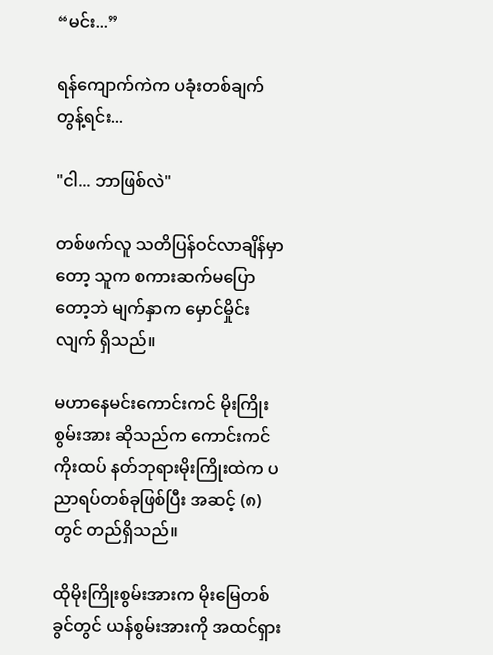“မင်း...”

ရန်ကျောက်ကဲက ပခုံးတစ်ချက်တွန့်ရင်း...

"ငါ... ဘာဖြစ်လဲ"

တစ်ဖက်လူ သတိပြန်ဝင်လာချိန်မှာတော့ သူက စကားဆက်မပြောတော့ဘဲ မျက်နှာက မှောင်မှိုင်းလျက် ရှိသည်။

မဟာနေမင်းကောင်းကင် မိုးကြိုးစွမ်းအား ဆိုသည်က ကောင်းကင်ကိုးထပ် နတ်ဘုရားမိုးကြိုးထဲက ပညာရပ်တစ်ခုဖြစ်ပြီး အဆင့် (၈)တွင် တည်ရှိသည်။

ထိုမိုးကြိုးစွမ်းအားက မိုးမြေတစ်ခွင်တွင် ယန်စွမ်းအားကို အထင်ရှား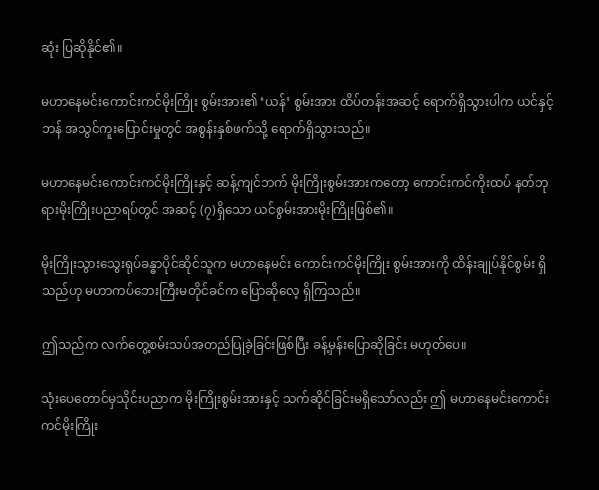ဆုံး ပြဆိုနိုင်၏။

မဟာနေမင်းကောင်းကင်မိုးကြိုး စွမ်းအား၏ ‘ယန်’ စွမ်းအား ထိပ်တန်းအဆင့် ရောက်ရှိသွားပါက ယင်နှင့်ဘန် အသွင်ကူးပြောင်းမှုတွင် အစွန်းနှစ်ဖက်သို့ ရောက်ရှိသွားသည်။

မဟာနေမင်းကောင်းကင်မိုးကြိုးနှင့် ဆန့်ကျင်ဘက် မိုးကြိုးစွမ်းအားကတော့ ကောင်းကင်ကိုးထပ် နတ်ဘုရားမိုးကြိုးပညာရပ်တွင် အဆင့် (၇)ရှိသော ယင်စွမ်းအားမိုးကြိုးဖြစ်၏။

မိုးကြိုးသွားသွေးရုပ်ခန္ဓာပိုင်ဆိုင်သူက မဟာနေမင်း ကောင်းကင်မိုးကြိုး စွမ်းအားကို ထိန်းချုပ်နိုင်စွမ်း ရှိသည်ဟု မဟာကပ်ဘေးကြီးမတိုင်ခင်က ပြောဆိုလေ့ ရှိကြသည်။

ဤသည်က လက်တွေ့စမ်းသပ်အတည်ပြုခဲ့ခြင်းဖြစ်ပြီး ခန့်မှန်းပြောဆိုခြင်း မဟုတ်ပေ။

သုံးပေတောင်မှသိုင်းပညာက မိုးကြိုးစွမ်းအားနှင့် သက်ဆိုင်ခြင်းမရှိသော်လည်း ဤ မဟာနေမင်းကောင်းကင်မိုးကြိုး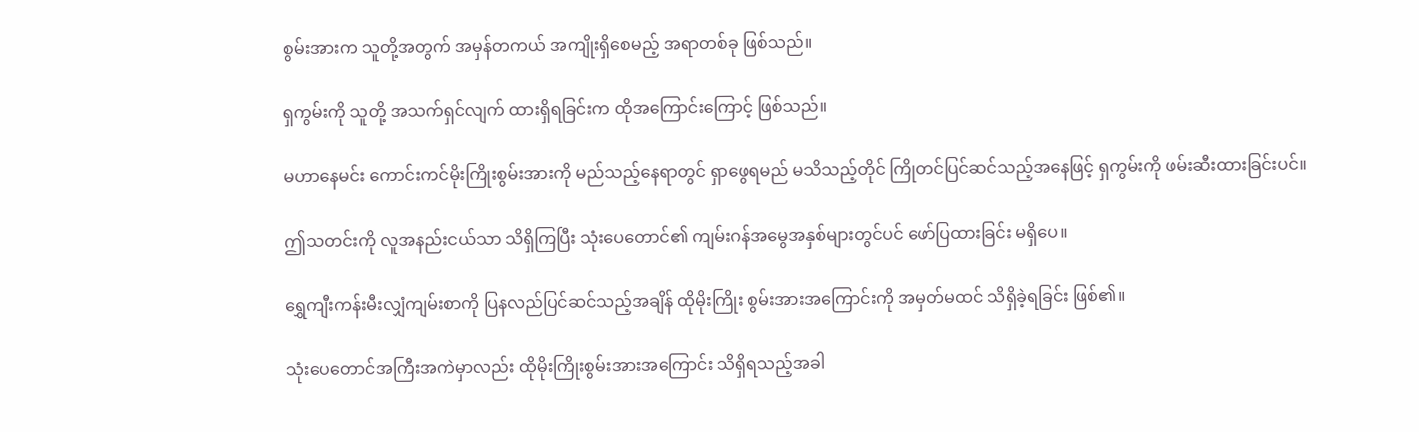စွမ်းအားက သူတို့အတွက် အမှန်တကယ် အကျိုးရှိစေမည့် အရာတစ်ခု ဖြစ်သည်။

ရှကွမ်းကို သူတို့ အသက်ရှင်လျက် ထားရှိရခြင်းက ထိုအကြောင်းကြောင့် ဖြစ်သည်။

မဟာနေမင်း ကောင်းကင်မိုးကြိုးစွမ်းအားကို မည်သည့်နေရာတွင် ရှာဖွေရမည် မသိသည့်တိုင် ကြိုတင်ပြင်ဆင်သည့်အနေဖြင့် ရှကွမ်းကို ဖမ်းဆီးထားခြင်းပင်။

ဤသတင်းကို လူအနည်းငယ်သာ သိရှိကြပြီး သုံးပေတောင်၏ ကျမ်းဂန်အမွေအနှစ်များတွင်ပင် ဖော်ပြထားခြင်း မရှိပေ။

ရွှေကျီးကန်းမီးလျှံကျမ်းစာကို ပြနလည်ပြင်ဆင်သည့်အချိန် ထိုမိုးကြိုး စွမ်းအားအကြောင်းကို အမှတ်မထင် သိရှိခဲ့ရခြင်း ဖြစ်၏။

သုံးပေတောင်အကြီးအကဲမှာလည်း ထိုမိုးကြိုးစွမ်းအားအကြောင်း သိရှိရသည့်အခါ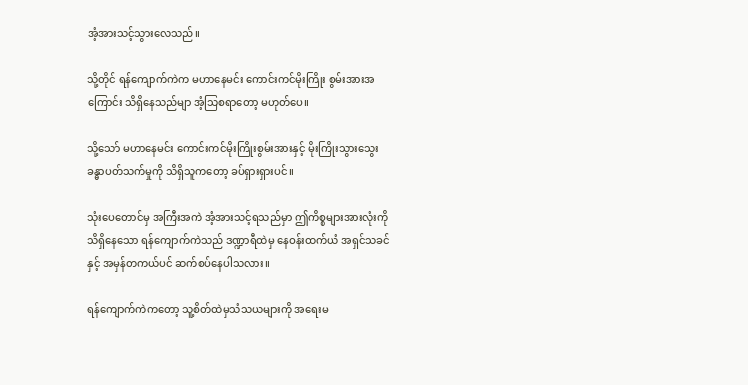အံ့အားသင့်သွားလေသည်။

သို့တိုင် ရန်ကျောက်ကဲက မဟာနေမင်း ကောင်းကင်မိုးကြိုး စွမ်းအားအကြောင်း သိရှိနေသည်မျာ အံ့သြစရာတော့ မဟုတ်ပေ။

သို့သော် မဟာနေမင်း ကောင်းကင်မိုးကြိုးစွမ်းအားနှင့် မိုးကြိုးသွားသွေး ခန္ဓာပတ်သက်မှုကို သိရှိသူကတော့ ခပ်ရှားရှားပင်။

သုံးပေတောင်မှ အကြီးအကဲ အံ့အားသင့်ရသည်မှာ ဤကိစ္စများအားလုံးကို သိရှိနေသော ရန်ကျောက်ကဲသည် ဒဏ္ဍာရီထဲမှ နေဝန်းထက်ယံ အရှင်သခင်နှင့် အမှန်တကယ်ပင် ဆက်စပ်နေပါသလား။

ရန်ကျောက်ကဲကတော့ သူ့စိတ်ထဲမှသံသယများကို အရေးမ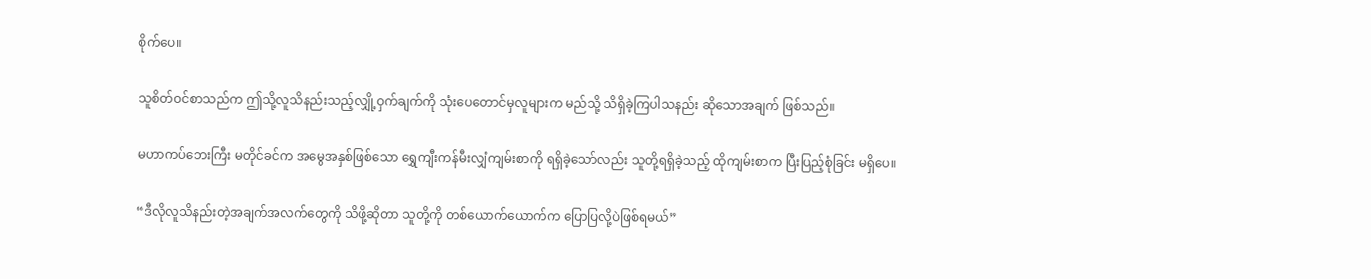စိုက်ပေ။

သူစိတ်ဝင်စာသည်က ဤသို့လူသိနည်းသည့်လျှို့ဝှက်ချက်ကို သုံးပေတောင်မှလူများက မည်သို့ သိရှိခဲ့ကြပါသနည်း ဆိုသောအချက် ဖြစ်သည်။

မဟာကပ်ဘေးကြီး မတိုင်ခင်က အမွေအနှစ်ဖြစ်သော ရွှေကျီးကန်မီးလျှံကျမ်းစာကို ရရှိခဲ့သော်လည်း သူတို့ရရှိခဲ့သည့် ထိုကျမ်းစာက ပြီးပြည့်စုံခြင်း မရှိပေ။

“ဒီလိုလူသိနည်းတဲ့အချက်အလက်တွေကို သိဖို့ဆိုတာ သူတို့ကို တစ်ယောက်ယောက်က ပြောပြလို့ပဲဖြစ်ရမယ်”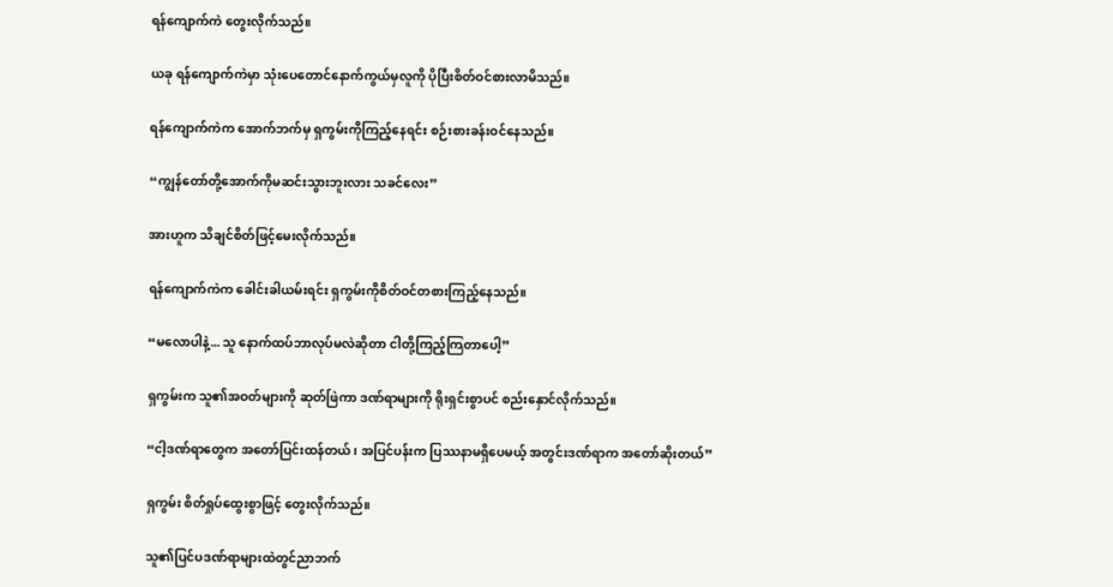ရန်ကျောက်ကဲ တွေးလိုက်သည်။

ယခု ရန်ကျောက်ကဲမှာ သုံးပေတောင်နောက်ကွယ်မှလူကို ပိုပြီးစိတ်ဝင်စားလာမိသည်။

ရန်ကျောက်ကဲက အောက်ဘက်မှ ရှကွမ်းကိုကြည့်နေရင်း စဉ်းစားခန်းဝင်နေသည်။

“ကျွန်တော်တို့အောက်ကိုမဆင်းသွားဘူးလား သခင်လေး”

အားဟူက သိချင်စိတ်ဖြင့်မေးလိုက်သည်။

ရန်ကျောက်ကဲက ခေါင်းခါယမ်းရင်း ရှကွမ်းကိုစိတ်ဝင်တစားကြည့်နေသည်။

“မလောပါနဲ့... သူ နောက်ထပ်ဘာလုပ်မလဲဆိုတာ ငါတို့ကြည့်ကြတာပေါ့”

ရှကွမ်းက သူ၏အဝတ်များကို ဆုတ်ဖြဲကာ ဒဏ်ရာများကို ရိုးရှင်းစွာပင် စည်းနှောင်လိုက်သည်။

“ငါ့ဒဏ်ရာတွေက အတော်ပြင်းထန်တယ် ၊ အပြင်ပန်းက ပြဿနာမရှိပေမယ့် အတွင်းဒဏ်ရာက အတော်ဆိုးတယ်”

ရှကွမ်း စိတ်ရှုပ်ထွေးစွာဖြင့် တွေးလိုက်သည်။

သူ၏ပြင်ပဒဏ်ရာများထဲတွင်ညာဘက်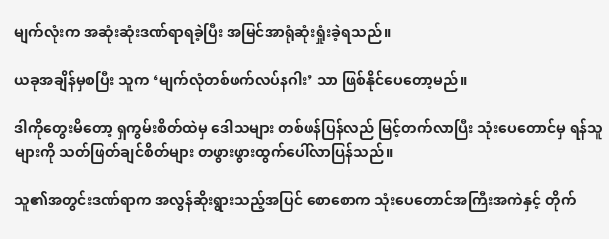မျက်လုံးက အဆုံးဆုံးဒဏ်ရာရခဲ့ပြီး အမြင်အာရုံဆုံးရှုံးခဲ့ရသည်။

ယခုအချိန်မှစပြီး သူက ‘မျက်လုံတစ်ဖက်လပ်နဂါး’ သာ ဖြစ်နိုင်ပေတော့မည်။

ဒါကိုတွေးမိတော့ ရှကွမ်းစိတ်ထဲမှ ဒေါသများ တစ်ဖန်ပြန်လည် မြင့်တက်လာပြီး သုံးပေတောင်မှ ရန်သူများကို သတ်ဖြတ်ချင်စိတ်များ တဖွားဖွားထွက်ပေါ်လာပြန်သည်။

သူ၏အတွင်းဒဏ်ရာက အလွန်ဆိုးရွားသည့်အပြင် စောစောက သုံးပေတောင်အကြီးအကဲနှင့် တိုက်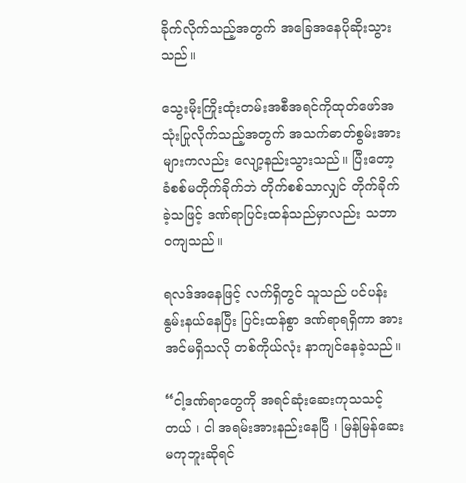ခိုက်လိုက်သည့်အတွက် အခြေအနေပိုဆိုးသွားသည်။

သွေးမိုးကြိုးထုံးတမ်းအစီအရင်ကိုထုတ်ဖော်အသုံးပြုလိုက်သည့်အတွက် အသက်ဓာတ်စွမ်းအားများကလည်း လျော့နည်းသွားသည်။ ပြီးတော့ ခံစစ်မတိုက်ခိုက်ဘဲ တိုက်စစ်သာလျှင် တိုက်ခိုက်ခဲ့သဖြင့် ဒဏ်ရာပြင်းထန်သည်မှာလည်း သဘာဝကျသည်။

ရလဒ်အနေဖြင့် လက်ရှိတွင် သူသည် ပင်ပန်းနွမ်းနယ်နေပြီး ပြင်းထန်စွာ ဒဏ်ရာရရှိကာ အားအင်မရှိသလို တစ်ကိုယ်လုံး နာကျင်နေခဲ့သည်။

“ငါ့ဒဏ်ရာတွေကို အရင်ဆုံးဆေးကုသသင့်တယ် ၊ ငါ အရမ်းအားနည်းနေပြီ ၊ မြန်မြန်ဆေးမကုဘူးဆိုရင်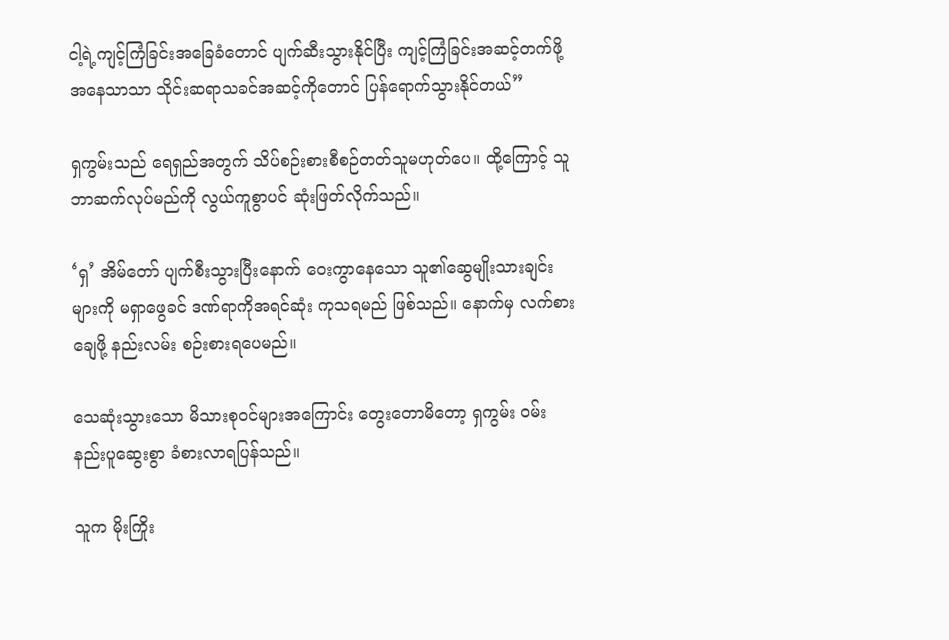ငါ့ရဲ့ကျင့်ကြံခြင်းအခြေခံတောင် ပျက်ဆီးသွားနိုင်ပြီး ကျင့်ကြံခြင်းအဆင့်တက်ဖို့အနေသာသာ သိုင်းဆရာသခင်အဆင့်ကိုတောင် ပြန်ရောက်သွားနိုင်တယ်”

ရှကွမ်းသည် ရေရှည်အတွက် သိပ်စဉ်းစားစီစဉ်တတ်သူမဟုတ်ပေ။ ထို့ကြောင့် သူဘာဆက်လုပ်မည်ကို လွယ်ကူစွာပင် ဆုံးဖြတ်လိုက်သည်။

‘ရှ’ အိမ်တော် ပျက်စီးသွားပြီးနောက် ဝေးကွာနေသော သူ၏ဆွေမျိုးသားချင်းများကို မရှာဖွေခင် ဒဏ်ရာကိုအရင်ဆုံး ကုသရမည် ဖြစ်သည်။ နောက်မှ လက်စားချေဖို့ နည်းလမ်း စဉ်းစားရ‌ပေမည်။

သေဆုံးသွားသော မိသားစုဝင်များအကြောင်း တွေးတောမိတော့ ရှကွမ်း ဝမ်းနည်းပူဆွေးစွာ ခံစားလာရပြန်သည်။

သူက မိုးကြိုး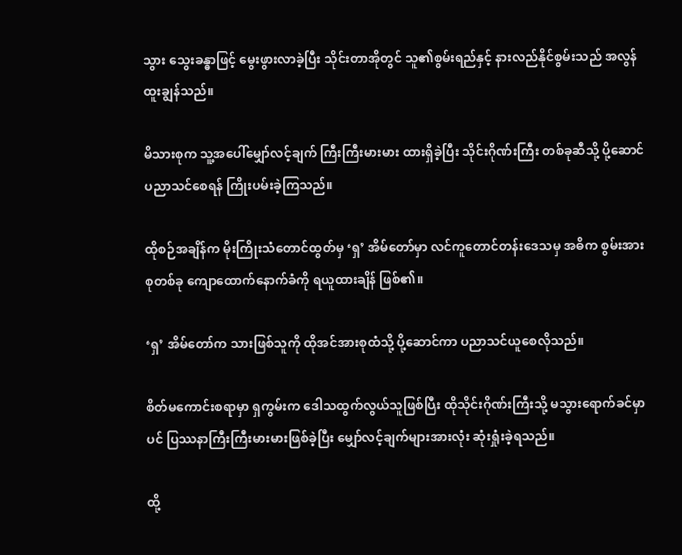သွား သွေးခန္ဓာဖြင့် မွေးဖွားလာခဲ့ပြီး သိုင်းတာအိုတွင် သူ၏စွမ်းရည်နှင့် နားလည်နိုင်စွမ်းသည် အလွန်ထူးချွန်သည်။

မိသားစုက သူ့အပေါ်မျှော်လင့်ချက် ကြီးကြီးမားမား ထားရှိခဲ့ပြီး သိုင်းဂိုဏ်းကြီး တစ်ခုဆီသို့ ပို့ဆောင်ပညာသင်စေရန် ကြိုးပမ်းခဲ့ကြသည်။

ထိုစဉ်အချိန်က မိုးကြိုးသံတောင်ထွတ်မှ ‘ရှ’ အိမ်‌တော်မှာ လင်ကူတောင်တန်းဒေသမှ အဓိက စွမ်းအားစုတစ်ခု ကျောထောက်နောက်ခံကို ရယူထားချိန် ဖြစ်၏။

‘ရှ’ အိမ်‌တော်က သားဖြစ်သူကို ထိုအင်အားစုထံသို့ ပို့ဆောင်ကာ ပညာသင်ယူစေလိုသည်။

စိတ်မကောင်းစရာမှာ ရှကွမ်းက ဒေါသထွက်လွယ်သူဖြစ်ပြီး ထိုသိုင်းဂိုဏ်းကြီးသို့ မသွားရောက်ခင်မှာပင် ပြဿနာကြီးကြီးမားမားဖြစ်ခဲ့ပြီး မျှော်လင့်ချက်များအားလုံး ဆုံးရှုံးခဲ့ရသည်။

ထို့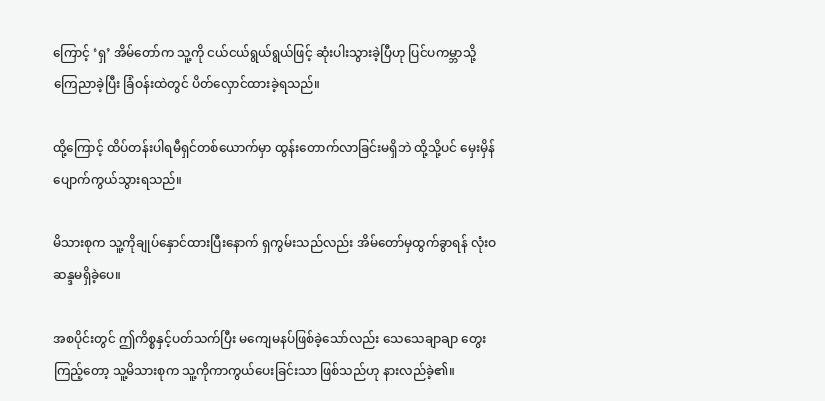ကြောင့် ‘ရှ’ အိမ်တော်က သူ့ကို ငယ်ငယ်ရွယ်ရွယ်ဖြင့် ဆုံးပါးသွားခဲ့ပြီဟု ပြင်ပကမ္ဘာသို့ ကြေညာခဲ့ပြီး ခြံဝန်းထဲတွင် ပိတ်လှောင်ထားခဲ့ရသည်။

ထို့ကြောင့် ထိပ်တန်းပါရမီရှင်တစ်ယောက်မှာ ထွန်းတောက်လာခြင်းမရှိဘဲ ထို့သို့ပင် မှေးမှိန်ပျောက်ကွယ်သွားရသည်။

မိသားစုက သူ့ကိုချုပ်နှောင်ထားပြီးနောက် ရှကွမ်းသည်လည်း အိမ်တော်မှထွက်ခွာရန် လုံးဝဆန္ဒမရှိခဲ့ပေ။

အစပိုင်းတွင် ဤကိစ္စနှင့်ပတ်သက်ပြီး မကျေမနပ်ဖြစ်ခဲ့သော်လည်း သေသေချာချာ တွေးကြည့်တော့ သူ့မိသားစုက သူ့ကိုကာကွယ်ပေးခြင်းသာ ဖြစ်သည်ဟု နားလည်ခဲ့၏။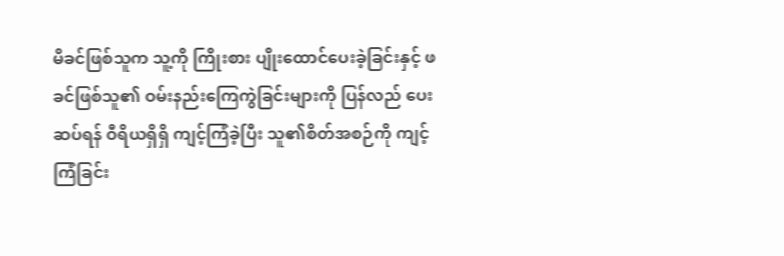မိခင်ဖြစ်သူက သူ့ကို ကြိုးစား ပျိုးထောင်ပေးခဲ့ခြင်းနှင့် ဖခင်ဖြစ်သူ၏ ဝမ်းနည်းကြေကွဲခြင်းများကို ပြန်လည် ပေးဆပ်ရန် ဝီရိယရှိရှိ ကျင့်ကြံခဲ့ပြီး သူ၏စိတ်အစဉ်ကို ကျင့်ကြံခြင်း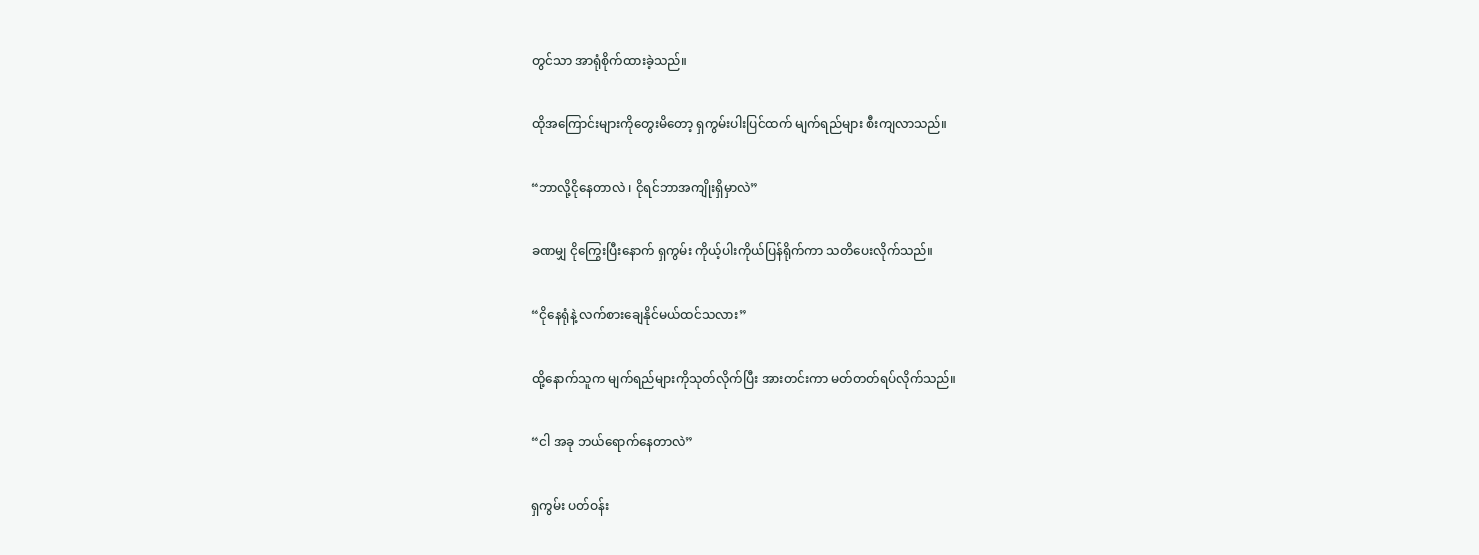တွင်သာ အာရုံစိုက်ထားခဲ့သည်။

ထိုအကြောင်းများကိုတွေးမိတော့ ရှကွမ်းပါးပြင်ထက် မျက်ရည်များ စီးကျလာသည်။

“ဘာလို့ငိုနေတာလဲ ၊ ငိုရင်ဘာအကျိုးရှိမှာလဲ”

ခဏမျှ ငိုကြွေးပြီးနောက် ရှကွမ်း ကိုယ့်ပါးကိုယ်ပြန်ရိုက်ကာ သတိပေးလိုက်သည်။

“ငိုနေရုံနဲ့ လက်စားချေနိုင်မယ်ထင်သလား”

ထို့နောက်သူက မျက်ရည်များကိုသုတ်လိုက်ပြီး အားတင်းကာ မတ်တတ်ရပ်လိုက်သည်။

“ငါ အခု ဘယ်ရောက်နေတာလဲ”

ရှကွမ်း ပတ်ဝန်း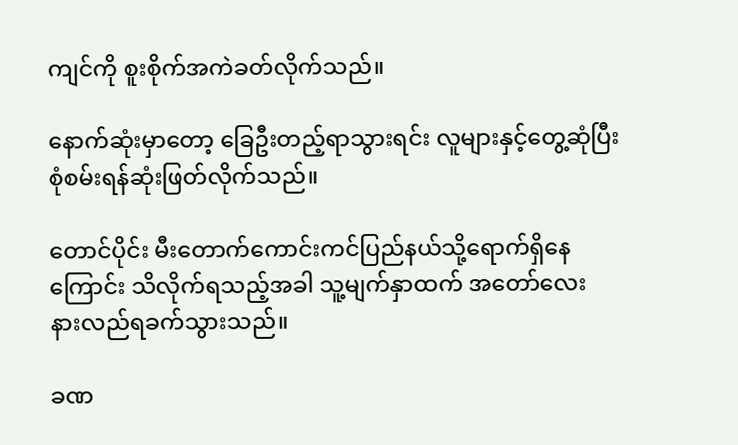ကျင်ကို စူးစိုက်အကဲခတ်လိုက်သည်။

နောက်ဆုံးမှာတော့ ခြေဦးတည့်ရာသွားရင်း လူများနှင့်တွေ့ဆုံပြီး စုံစမ်းရန်ဆုံးဖြတ်လိုက်သည်။

တောင်ပိုင်း မီးတောက်ကောင်းကင်ပြည်နယ်သို့ရောက်ရှိနေကြောင်း သိလိုက်ရသည့်အခါ သူ့မျက်နှာထက် အတော်လေး နားလည်ရခက်သွားသည်။

ခဏ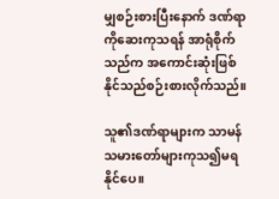မျှစဉ်းစားပြီးနောက် ဒဏ်ရာကိုဆေးကုသရန် အာရုံစိုက်သည်က အကောင်းဆုံးဖြစ်နိုင်သည်စဉ်းစားလိုက်သည်။

သူ၏ဒဏ်ရာများက သာမန်သမားတော်များကုသ၍မရနိုင်ပေ။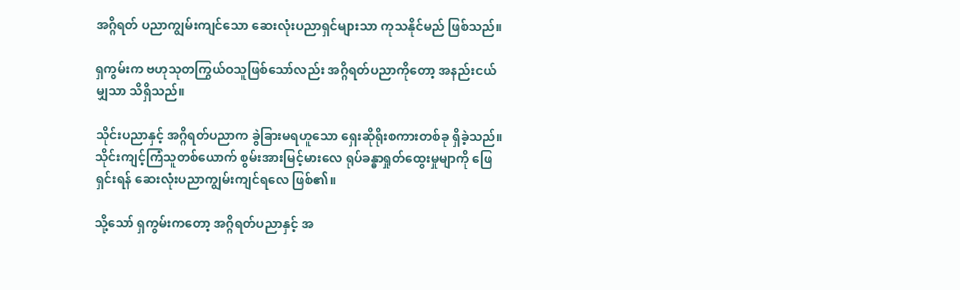အဂ္ဂိရတ် ပညာကျွမ်းကျင်သော ဆေးလုံးပညာရှင်များသာ ကုသနိုင်မည် ဖြစ်သည်။

ရှကွမ်းက ဗဟုသုတကြွယ်ဝသူဖြစ်သော်လည်း အဂ္ဂိရတ်ပညာကိုတော့ အနည်းငယ်မျှသာ သိရှိသည်။

သိုင်းပညာနှင့် အဂ္ဂိရတ်ပညာက ခွဲခြားမရဟူသော ရှေးဆိုရိုးစကားတစ်ခု ရှိခဲ့သည်။ သိုင်းကျင့်ကြံသူတစ်ယောက် စွမ်းအားမြင့်မားလေ ရုပ်ခန္ဓာရှုတ်ထွေးမှုမျာကို ဖြေရှင်းရန် ဆေးလုံးပညာကျွမ်းကျင်ရလေ ဖြစ်၏။

သို့သော် ရှကွမ်းကတော့ အဂ္ဂိရတ်ပညာနှင့် အ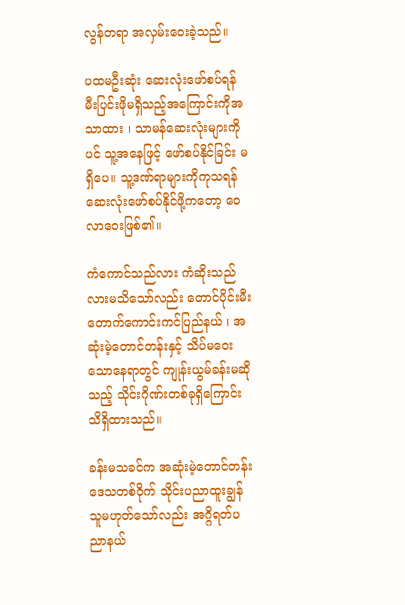လွန်တရာ အလှမ်းဝေးခဲ့သည်။

ပထမဦးဆုံး ဆေးလုံးဖော်စပ်ရန် မီးပြင်းဖိုမရှိသည့်အကြောင်းကိုအသာထား ၊ သာမန်ဆေးလုံးများကိုပင် သူ့အနေဖြင့် ဖော်စပ်နိုင်ခြင်း မရှိပေ။ သူ့ဒဏ်ရာများကိုကုသရန်ဆေးလုံးဖော်စပ်နိုင်ဖို့ကတော့ ဝေလာဝေးဖြစ်၏။

ကံကောင်သည်လား ကံဆိုးသည်လားမသိသော်လည်း တောင်ပိုင်းမီးတောက်ကောင်းကင်ပြည်နယ် ၊ အဆုံးမဲ့တောင်တန်းနှင့် သိပ်မဝေးသောနေရာတွင် ကျုန်းယွမ်ခန်းမဆိုသည့် သိုင်းဂိုဏ်းတစ်ခုရှိကြောင်း သိရှိထားသည်။

ခန်းမသခင်က အဆုံးမဲ့တောင်တန်းဒေသတစ်ဝိုက် သိုင်းပညာထူးချွန်သူမဟုတ်သော်လည်း အဂ္ဂိရတ်ပညာနယ်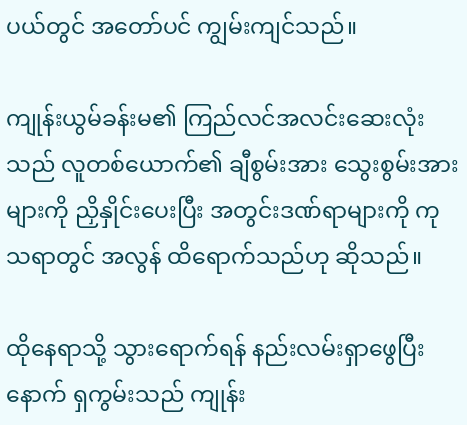ပယ်တွင် အတော်ပင် ကျွမ်းကျင်သည်။

ကျုန်းယွမ်ခန်းမ၏ ကြည်လင်အလင်းဆေးလုံးသည် လူတစ်ယောက်၏ ချီစွမ်းအား သွေးစွမ်းအားများကို ညှိနှိုင်းပေးပြီး အတွင်းဒဏ်ရာများကို ကုသရာတွင် အလွန် ထိရောက်သည်ဟု ဆိုသည်။

ထိုနေရာသို့ သွားရောက်ရန် နည်းလမ်းရှာဖွေပြီးနောက် ရှကွမ်းသည် ကျုန်း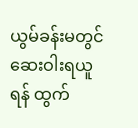ယွမ်ခန်းမတွင် ဆေးဝါးရယူရန် ထွက်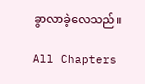ခွာလာခဲ့လေသည်။

All Chapters